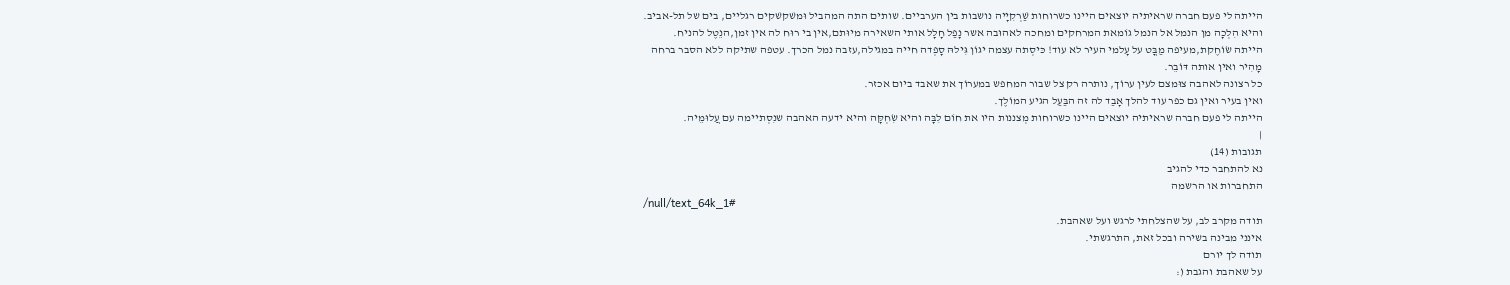הייתה לי פעם חברה שראיתיה יוצאים היינו כשרוחות שַׁרְקִיָיה נושבות בין הערביים. שותים התה המהביל וּמשׁקשׁקים רגליים, בים של תל-אביב.
והיא הִלְכָה מן הנמל אל הנמל גוֹמאת המרחקים ומחכה לאהוּבה אשר נָפַל חָלָל אותי השאירה מיוּתם,אין בי רוּח לה אין זמן,הנֵטֶל להניח.
הייתה שׂוֹחֶקת,מעיפה מַבֳּט על עָלמי העיר לא עוד! כּיסְתה עצמה יגוֹן גִּילהּ סָפְדה חייה במגילה,עזבה נמל הכרך. עטפה שתיקה ללא הסבר ברחה מָהִיר ואין אותה דּוֹבֵר.
כל רצונה לאהבה צוּמצם לעין ערוֹך, נותרה רק צל שבור המחפש במערוֹך את שאבד ביום אכזר.
ואין בעיר ואין גם כפר עוד להלך אָבַד לה זה הבַּעַל הגיע המוֹלֶך.
הייתה לי פעם חברה שראיתיה יוצאים היינו כשרוחות מְצננות היו את חוֹם לִבָּה והיא שִׂחְקָּה והיא ידעה האהבה שנִסְתיימה עם עֲלוּמֵיה.
|
תגובות (14)
נא להתחבר כדי להגיב
התחברות או הרשמה
/null/text_64k_1#
תודה מקרב לב, על שהצלחתי לרגש ועל שאהבת.
אינני מבינה בשירה ובכל זאת, התרגשתי.
תודה לך יורם
על שאהבת והגבת (: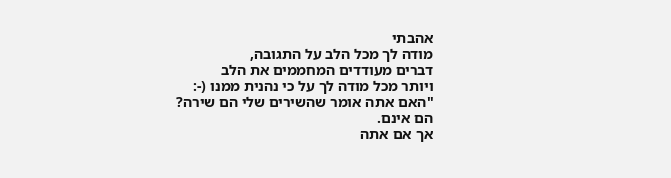אהבתי
מודה לך מכל הלב על התגובה,
דברים מעודדים המחממים את הלב
ויותר מכל מודה לך על כי נהנית ממנו (-:
"האם אתה אומר שהשירים שלי הם שירה?
הם אינם.
אך אם אתה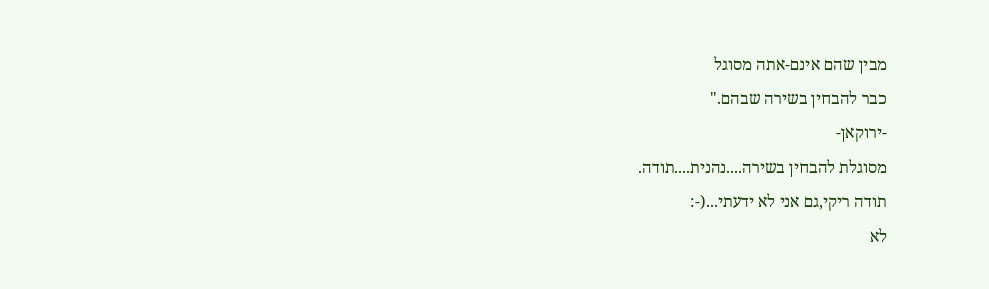מבין שהם אינם-אתה מסוגל
כבר להבחין בשירה שבהם."
-ירוקאן-
מסוגלת להבחין בשירה....נהנית....תודה.
תודה ריקי,גם אני לא ידעתי...(-:
לא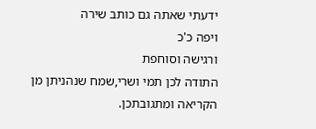ידעתי שאתה גם כותב שירה
ויפה כ'כ
ורגישה וסוחפת
התודה לכן תמי ושרי,שמח שנהניתן מן הקריאה ומתגובתכן.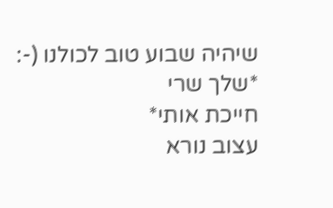שיהיה שבוע טוב לכולנו (-:
*שלך שרי
חייכת אותי*
עצוב נורא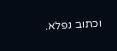וכתוב נפלא.